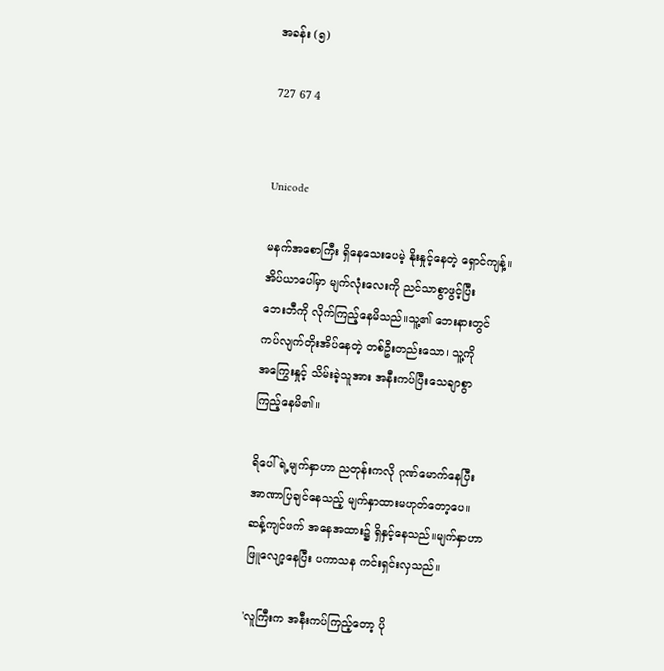အခန်း (၅)

727 67 4


Unicode

မနက်အစောကြီး ရှိနေသေးပေမဲ့ နိုးနှုင့်နေတဲ့ ရှောင်ကျန့်။
အိပ်ယာပေါ်မှာ မျက်လုံးလေးကို ညင်သာစွာဖွင့်ပြီး
ဘေးဘီကို လိုက်ကြည့်နေမိသည်။သူ့၏ ဘေးနားတွင်
ကပ်လျက်တိုးအိပ်နေတဲ့ တစ်ဦးတည်းသော၊ သူ့ကို
အကြွေးနှုင့် သိမ်းခဲ့သူအား အနီးကပ်ပြီးသေချာစွာ
ကြည့်နေမိ၏။

ရိပေါ်ရဲ့မျက်နှာဟာ ညတုန်းကလို ဂုဏ်မောက်နေပြီး
အာဏာပြချင်နေသည့် မျက်နှာထားမဟုတ်တော့ပေ။
ဆန့်ကျင်ဖက် အနေအထား၌ ရှိနှင့်နေသည်။မျက်နှာဟာ
ဖြူလျော့နေပြီး ပကာသန ကင်းရှင်းလှသည်။

'လူကြီးက အနီးကပ်ကြည့်တော့ ပို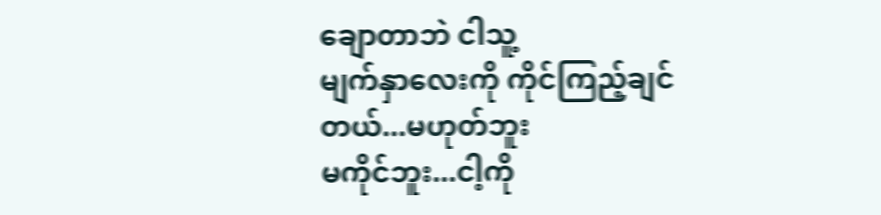ချောတာဘဲ ငါသူ့
မျက်နှာလေးကို ကိုင်ကြည့်ချင်တယ်...မဟုတ်ဘူး
မကိုင်ဘူး...ငါ့ကို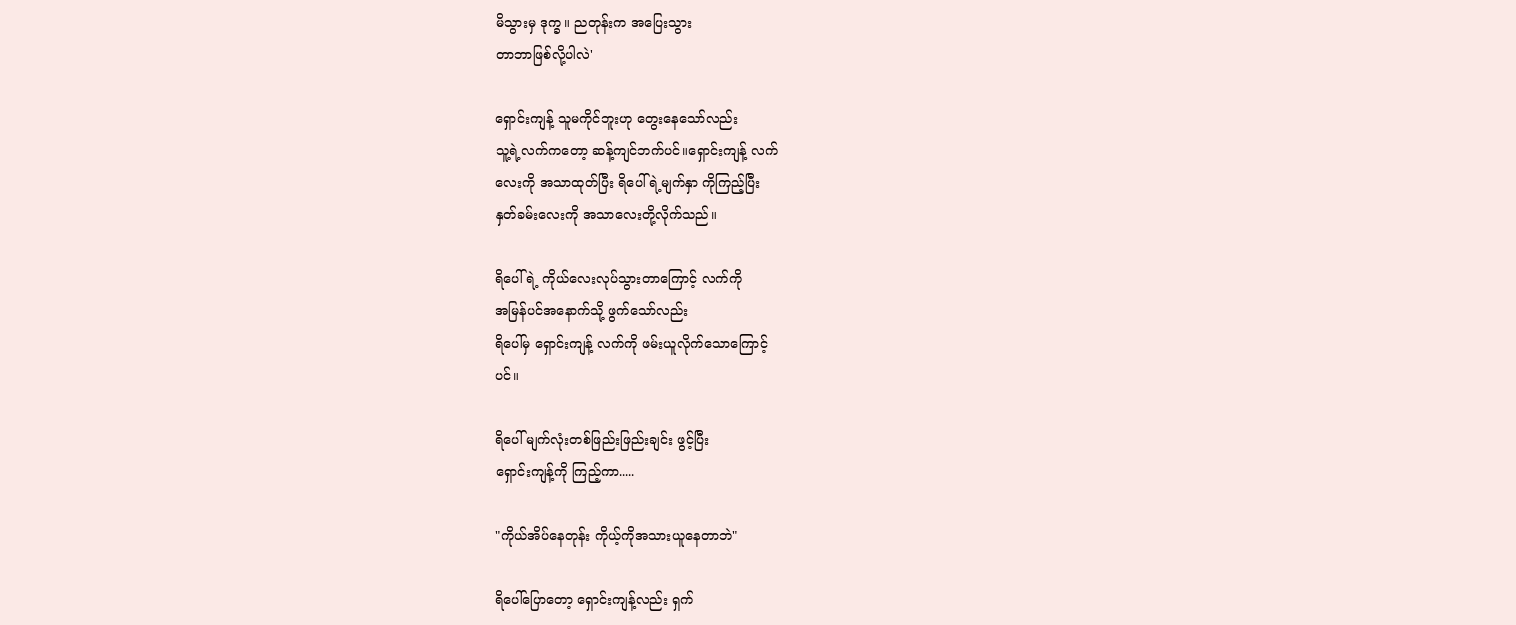မိသွားမှ ဒုက္ခ။ ညတုန်းက အပြေးသွား
တာဘာဖြစ်လို့ပါလဲ'

ရှောင်းကျန့် သူမကိုင်ဘူးဟု တွေးနေသော်လည်း
သူ့ရဲ့လက်ကတော့ ဆန့်ကျင်ဘက်ပင်။ရှောင်းကျန့် လက်
လေးကို အသာထုတ်ပြီး ရိပေါ်ရဲ့မျက်နှာ ကိုကြည့်ပြီး
နှတ်ခမ်းလေးကို အသာလေးတို့လိုက်သည်။

ရိပေါ်ရဲ့ ကိုယ်လေးလုပ်သွားတာကြောင့် လက်ကို
အမြန်ပင်အနောက်သို့ ဖွက်သော်လည်း
ရိပေါ်မှ ရှောင်းကျန့် လက်ကို ဖမ်းယူလိုက်သောကြောင့်
ပင်။

ရိပေါ် မျက်လုံးတစ်ဖြည်းဖြည်းချင်း ဖွင့်ပြီး
ရှောင်းကျန့်ကို ကြည့်ကာ.....

"ကိုယ်အိပ်နေတုန်း ကိုယ့်ကိုအသားယူနေတာဘဲ"

ရိပေါ်ပြောတော့ ရှောင်းကျန့်လည်း ရှက်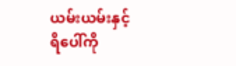ယမ်းယမ်းနှင့်
ရိပေါ်ကို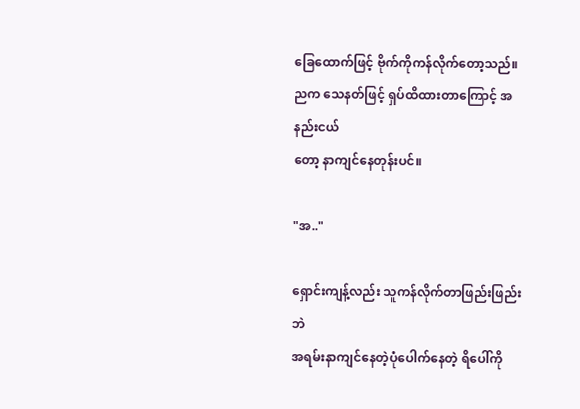ခြေထောက်ဖြင့် ဗိုက်ကိုကန်လိုက်တော့သည်။
ညက သေနတ်ဖြင့် ရှပ်ထိထားတာကြောင့် အနည်းငယ်
တော့ နာကျင်နေတုန်းပင်။

"အ.."

ရှောင်းကျန့်လည်း သူကန်လိုက်တာဖြည်းဖြည်းဘဲ
အရမ်းနာကျင်နေတဲ့ပုံပေါက်နေတဲ့ ရိပေါ်ကို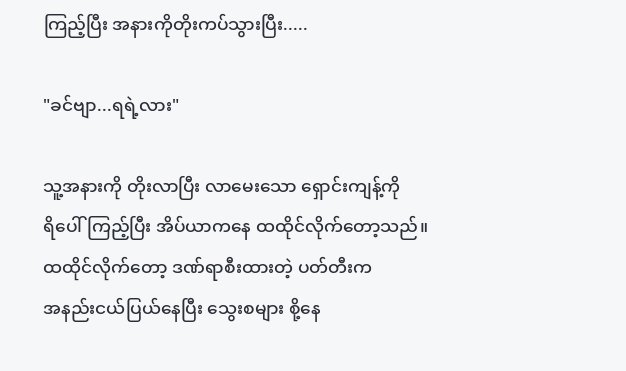ကြည့်ပြီး အနားကိုတိုးကပ်သွားပြီး.....

"ခင်ဗျာ...ရရဲ့လား"

သူ့အနားကို တိုးလာပြီး လာမေးသော ရှောင်းကျန့်ကို
ရိပေါ်ကြည့်ပြီး အိပ်ယာကနေ ထထိုင်လိုက်တော့သည်။
ထထိုင်လိုက်တော့ ဒဏ်ရာစီးထားတဲ့ ပတ်တီးက
အနည်းငယ်ပြယ်နေပြီး သွေးစများ စို့နေ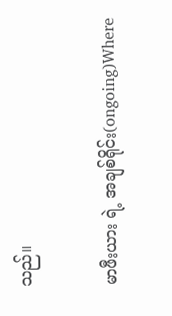သည်။

မာဖီးယား ရဲ့ အချစ်ရိုင်း(ongoing)Where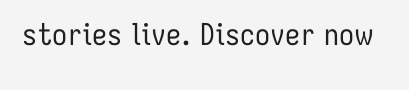stories live. Discover now